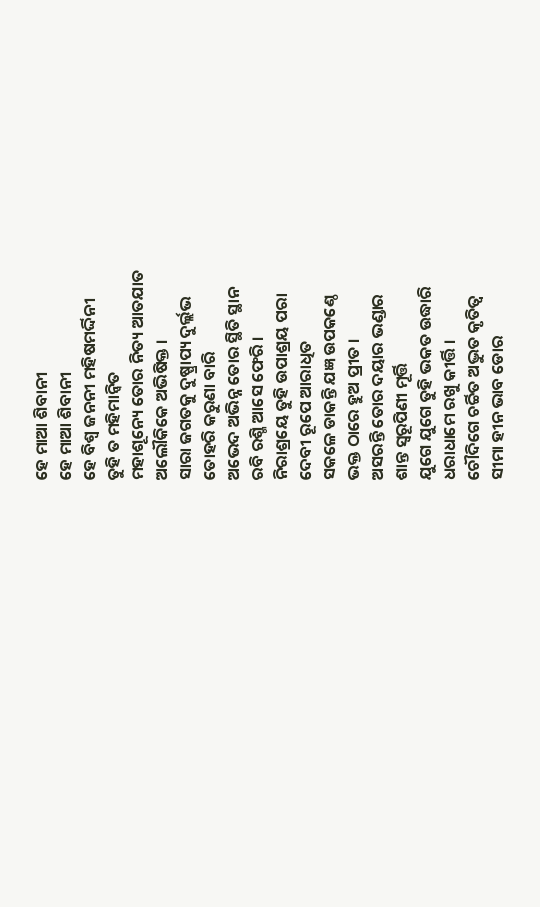ହେ ମାଆ ଶିବାନୀ
ହେ ମାଆ ଶିବାନୀ
ହେ ବିଶ୍ଵ ଜନନୀ ମହିଷମର୍ଦ୍ଦିନୀ
ତୁହି ତ ମହିମାନ୍ୱିତ
ମହାଶୂନ୍ୟେ ତୋର ନିତ୍ୟ ଆତଯାତ
ଅଲୌକିକେ ଅଭିଷିକ୍ତ ।
ସାରା ଜଗତକୁ ଦୁଷ୍ପ୍ରାପ୍ୟ ଦୁର୍ଲ୍ଲଭ
ତୋହରି କରୁଣା ବାରି
ଅଭେଦ ଅଭିନ୍ନ ତୋର ସ୍ଥିତି ସ୍ଥାନ
ରବି ରଶ୍ମି ଆସେ ଫେରି ।
ନିରାଶ୍ରୟେ ତୁହି ଉପାଶ୍ରୟ ପରା
ଦେବୀ ରୂପେ ଆରାଧିତ
ସକଳେ ଡାକନ୍ତି ଯଜ୍ଞ ଉପକଣ୍ଠେ
ଭକ୍ତ ଠାରେ ହୁଅ ପ୍ରୀତ ।
ଅସରନ୍ତି ତୋର ଦୟାର ଭଣ୍ଡାର
ଶାନ୍ତ ସ୍ଵରୂପିଣୀ ମୂର୍ତ୍ତି
ଯୁଗେ ଯୁଗେ ତୁହି ଭକତ ଉଦ୍ଧାରି
ଧରାଧାମେ ରଖୁ କୀର୍ତ୍ତି ।
ଚୌଦିଗେ ଚର୍ଚ୍ଚିତ ଅଦ୍ଭୁତ କୃତିତ୍ୱ
ସୀମା ହୀନ ଭାବ ଡୋର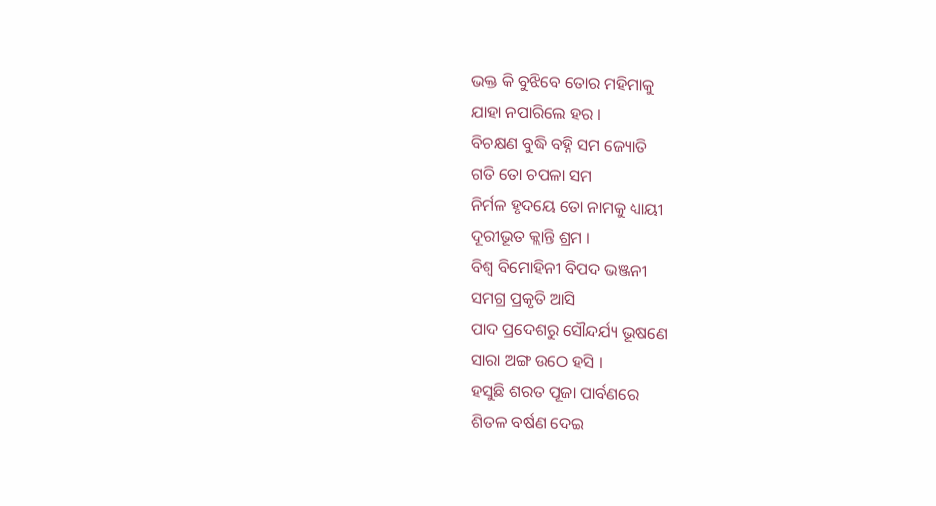ଭକ୍ତ କି ବୁଝିବେ ତୋର ମହିମାକୁ
ଯାହା ନପାରିଲେ ହର ।
ବିଚକ୍ଷଣ ବୁଦ୍ଧି ବହ୍ନି ସମ ଜ୍ୟୋତି
ଗତି ତୋ ଚପଳା ସମ
ନିର୍ମଳ ହୃଦୟେ ତୋ ନାମକୁ ଧ୍ୟାୟୀ
ଦୂରୀଭୂତ କ୍ଲାନ୍ତି ଶ୍ରମ ।
ବିଶ୍ଵ ବିମୋହିନୀ ବିପଦ ଭଞ୍ଜନୀ
ସମଗ୍ର ପ୍ରକୃତି ଆସି
ପାଦ ପ୍ରଦେଶରୁ ସୌନ୍ଦର୍ଯ୍ୟ ଭୂଷଣେ
ସାରା ଅଙ୍ଗ ଉଠେ ହସି ।
ହସୁଛି ଶରତ ପୂଜା ପାର୍ବଣରେ
ଶିତଳ ବର୍ଷଣ ଦେଇ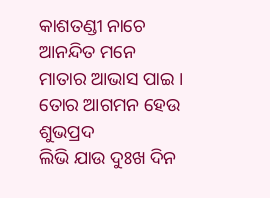କାଶତଣ୍ଡୀ ନାଚେ ଆନନ୍ଦିତ ମନେ
ମାତାର ଆଭାସ ପାଇ ।
ତୋର ଆଗମନ ହେଉ ଶୁଭପ୍ରଦ
ଲିଭି ଯାଉ ଦୁଃଖ ଦିନ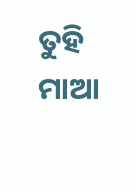ତୁହି ମାଆ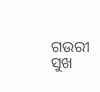ଗଉରୀ ସୁଖ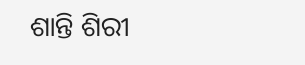ଶାନ୍ତି ଶିରୀ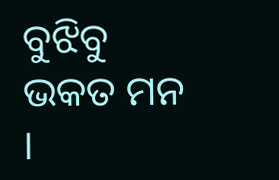ବୁଝିବୁ ଭକତ ମନ ।